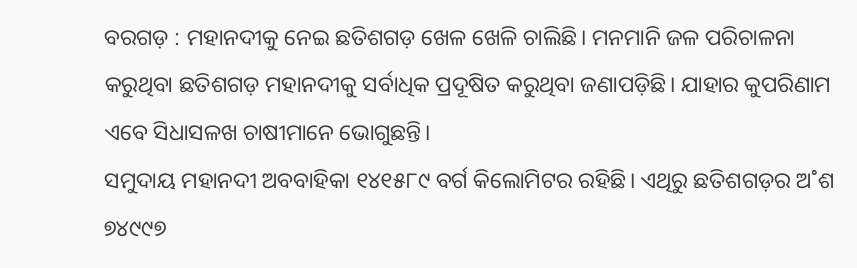ବରଗଡ଼ : ମହାନଦୀକୁ ନେଇ ଛତିଶଗଡ଼ ଖେଳ ଖେଳି ଚାଲିଛି। ମନମାନି ଜଳ ପରିଚାଳନା କରୁଥିବା ଛତିଶଗଡ଼ ମହାନଦୀକୁ ସର୍ବାଧିକ ପ୍ରଦୂଷିତ କରୁଥିବା ଜଣାପଡ଼ିଛି। ଯାହାର କୁପରିଣାମ ଏବେ ସିଧାସଳଖ ଚାଷୀମାନେ ଭୋଗୁଛନ୍ତି।
ସମୁଦାୟ ମହାନଦୀ ଅବବାହିକା ୧୪୧୫୮୯ ବର୍ଗ କିଲୋମିଟର ରହିଛି। ଏଥିରୁ ଛତିଶଗଡ଼ର ଅ˚ଶ ୭୪୯୯୭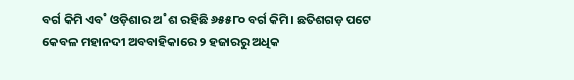ବର୍ଗ କିମି ଏବ˚ ଓଡ଼ିଶାର ଅ˚ଶ ରହିଛି ୬୫୫୮୦ ବର୍ଗ କିମି। ଛତିଶଗଡ଼ ପଟେ କେବଳ ମହାନଦୀ ଅବବାହିକାରେ ୨ ହଜାରରୁ ଅଧିକ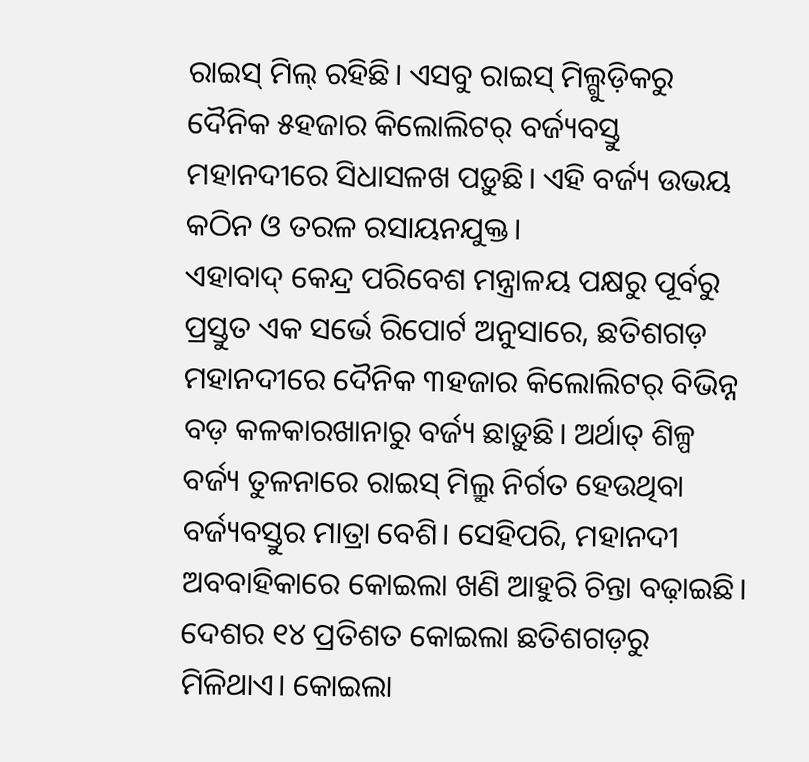ରାଇସ୍ ମିଲ୍ ରହିଛି। ଏସବୁ ରାଇସ୍ ମିଲ୍ଗୁଡ଼ିକରୁ ଦୈନିକ ୫ହଜାର କିଲୋଲିଟର୍ ବର୍ଜ୍ୟବସ୍ତୁ ମହାନଦୀରେ ସିଧାସଳଖ ପଡ଼ୁଛି। ଏହି ବର୍ଜ୍ୟ ଉଭୟ କଠିନ ଓ ତରଳ ରସାୟନଯୁକ୍ତ।
ଏହାବାଦ୍ କେନ୍ଦ୍ର ପରିବେଶ ମନ୍ତ୍ରାଳୟ ପକ୍ଷରୁ ପୂର୍ବରୁ ପ୍ରସ୍ତୁତ ଏକ ସର୍ଭେ ରିପୋର୍ଟ ଅନୁସାରେ, ଛତିଶଗଡ଼ ମହାନଦୀରେ ଦୈନିକ ୩ହଜାର କିଲୋଲିଟର୍ ବିଭିନ୍ନ ବଡ଼ କଳକାରଖାନାରୁ ବର୍ଜ୍ୟ ଛାଡ଼ୁଛି। ଅର୍ଥାତ୍ ଶିଳ୍ପ ବର୍ଜ୍ୟ ତୁଳନାରେ ରାଇସ୍ ମିଲ୍ରୁ ନିର୍ଗତ ହେଉଥିବା ବର୍ଜ୍ୟବସ୍ତୁର ମାତ୍ରା ବେଶି। ସେହିପରି, ମହାନଦୀ ଅବବାହିକାରେ କୋଇଲା ଖଣି ଆହୁରି ଚିନ୍ତା ବଢ଼ାଇଛି। ଦେଶର ୧୪ ପ୍ରତିଶତ କୋଇଲା ଛତିଶଗଡ଼ରୁ ମିଳିଥାଏ। କୋଇଲା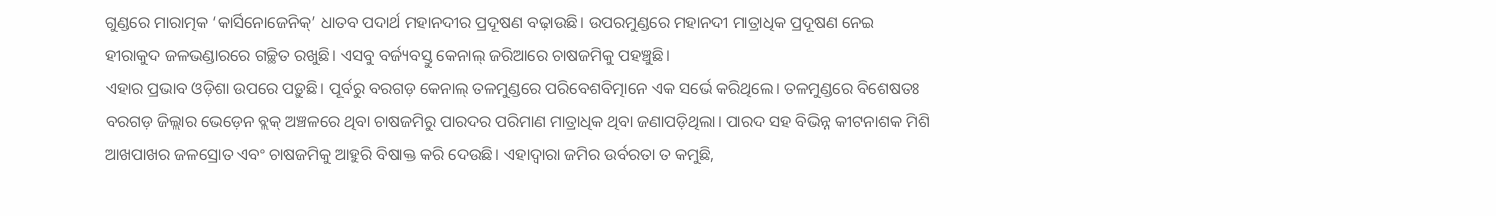ଗୁଣ୍ଡରେ ମାରାତ୍ମକ ‘କାର୍ସିନୋଜେନିକ୍’ ଧାତବ ପଦାର୍ଥ ମହାନଦୀର ପ୍ରଦୂଷଣ ବଢ଼ାଉଛି। ଉପରମୁଣ୍ଡରେ ମହାନଦୀ ମାତ୍ରାଧିକ ପ୍ରଦୂଷଣ ନେଇ ହୀରାକୁଦ ଜଳଭଣ୍ଡାରରେ ଗଚ୍ଛିତ ରଖୁଛି। ଏସବୁ ବର୍ଜ୍ୟବସ୍ତୁ କେନାଲ୍ ଜରିଆରେ ଚାଷଜମିକୁ ପହଞ୍ଚୁଛି।
ଏହାର ପ୍ରଭାବ ଓଡ଼ିଶା ଉପରେ ପଡ଼ୁଛି। ପୂର୍ବରୁ ବରଗଡ଼ କେନାଲ୍ ତଳମୁଣ୍ଡରେ ପରିବେଶବିତ୍ମାନେ ଏକ ସର୍ଭେ କରିଥିଲେ। ତଳମୁଣ୍ଡରେ ବିଶେଷତଃ ବରଗଡ଼ ଜିଲ୍ଲାର ଭେଡ଼େନ ବ୍ଲକ୍ ଅଞ୍ଚଳରେ ଥିବା ଚାଷଜମିରୁ ପାରଦର ପରିମାଣ ମାତ୍ରାଧିକ ଥିବା ଜଣାପଡ଼ିଥିଲା। ପାରଦ ସହ ବିଭିନ୍ନ କୀଟନାଶକ ମିଶି ଆଖପାଖର ଜଳସ୍ରୋତ ଏବଂ ଚାଷଜମିକୁ ଆହୁରି ବିଷାକ୍ତ କରି ଦେଉଛି। ଏହାଦ୍ବାରା ଜମିର ଉର୍ବରତା ତ କମୁଛି,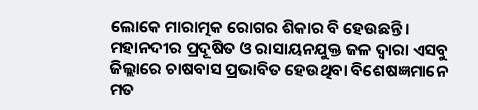ଲୋକେ ମାରାତ୍ମକ ରୋଗର ଶିକାର ବି ହେଉଛନ୍ତି।
ମହାନଦୀର ପ୍ରଦୂଷିତ ଓ ରାସାୟନଯୁକ୍ତ ଜଳ ଦ୍ବାରା ଏସବୁ ଜିଲ୍ଲାରେ ଚାଷବାସ ପ୍ରଭାବିତ ହେଉଥିବା ବିଶେଷଜ୍ଞମାନେ ମତ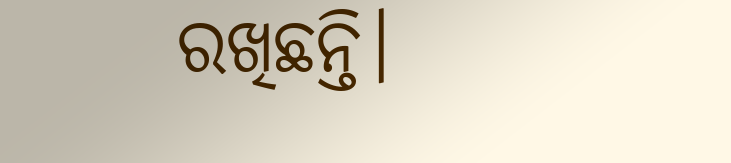ରଖିଛନ୍ତି।